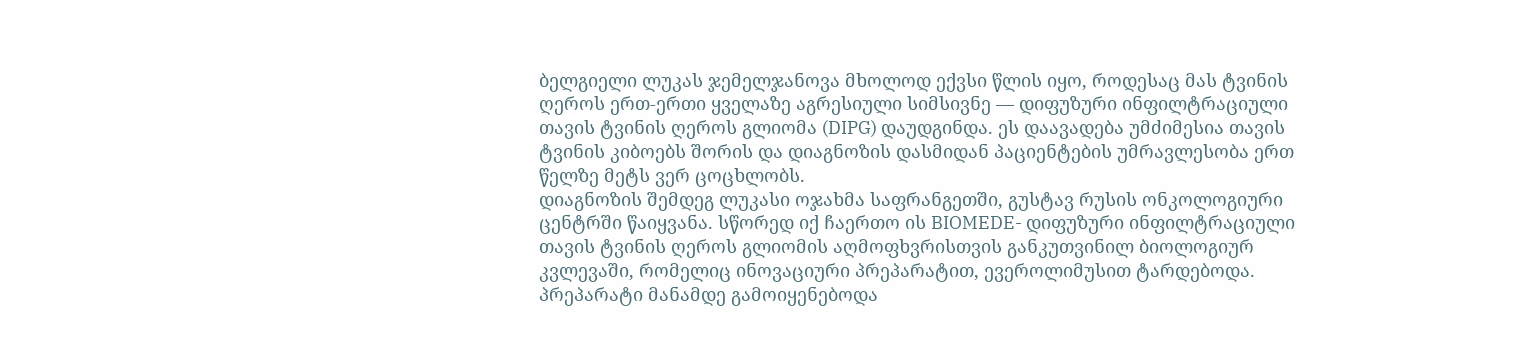ბელგიელი ლუკას ჯემელჯანოვა მხოლოდ ექვსი წლის იყო, როდესაც მას ტვინის ღეროს ერთ-ერთი ყველაზე აგრესიული სიმსივნე — დიფუზური ინფილტრაციული თავის ტვინის ღეროს გლიომა (DIPG) დაუდგინდა. ეს დაავადება უმძიმესია თავის ტვინის კიბოებს შორის და დიაგნოზის დასმიდან პაციენტების უმრავლესობა ერთ წელზე მეტს ვერ ცოცხლობს.
დიაგნოზის შემდეგ ლუკასი ოჯახმა საფრანგეთში, გუსტავ რუსის ონკოლოგიური ცენტრში წაიყვანა. სწორედ იქ ჩაერთო ის BIOMEDE- დიფუზური ინფილტრაციული თავის ტვინის ღეროს გლიომის აღმოფხვრისთვის განკუთვინილ ბიოლოგიურ კვლევაში, რომელიც ინოვაციური პრეპარატით, ევეროლიმუსით ტარდებოდა. პრეპარატი მანამდე გამოიყენებოდა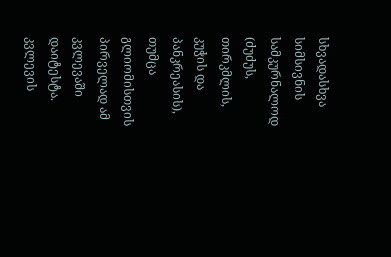სხვადასხვა სიმსივნის სამკურნალოდ (ძუძუს, თირკმლის, კუჭის და პანკრეასის), თუმცა გლიომისთვის პირველად ამ კვლევაში დაიტესტა.
კვლევის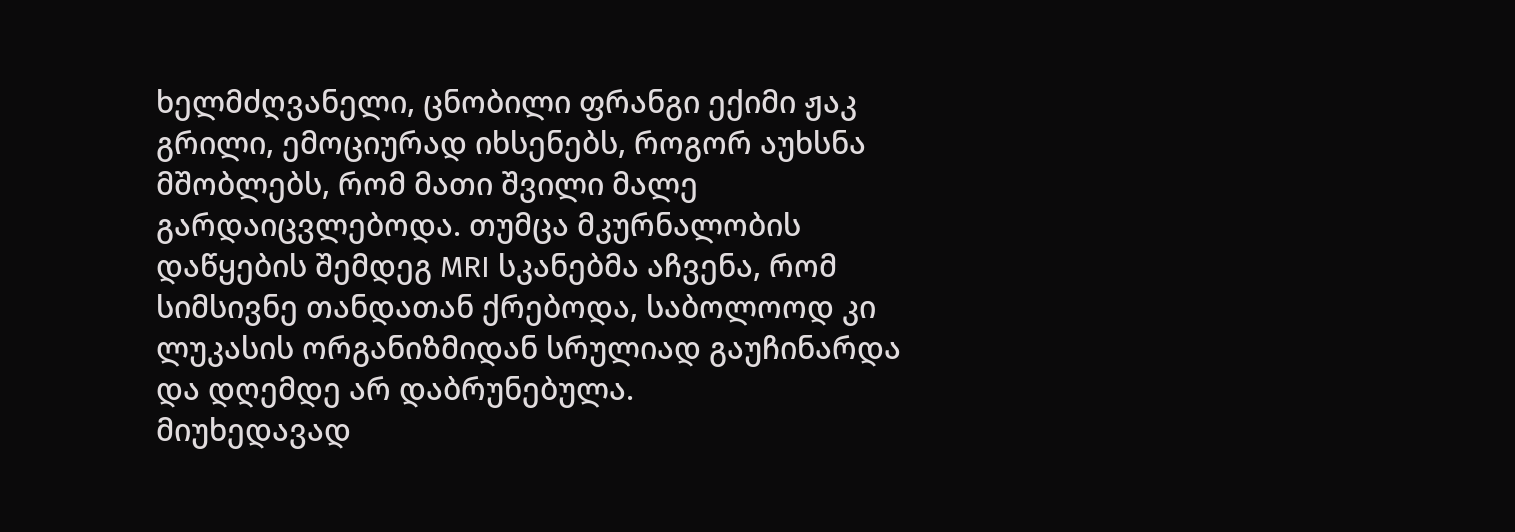ხელმძღვანელი, ცნობილი ფრანგი ექიმი ჟაკ გრილი, ემოციურად იხსენებს, როგორ აუხსნა მშობლებს, რომ მათი შვილი მალე გარდაიცვლებოდა. თუმცა მკურნალობის დაწყების შემდეგ MRI სკანებმა აჩვენა, რომ სიმსივნე თანდათან ქრებოდა, საბოლოოდ კი ლუკასის ორგანიზმიდან სრულიად გაუჩინარდა და დღემდე არ დაბრუნებულა.
მიუხედავად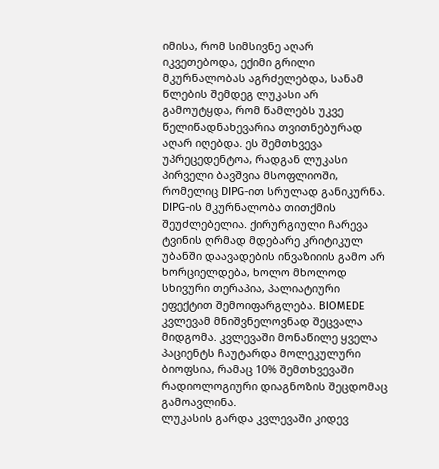იმისა, რომ სიმსივნე აღარ იკვეთებოდა, ექიმი გრილი მკურნალობას აგრძელებდა, სანამ წლების შემდეგ ლუკასი არ გამოუტყდა, რომ წამლებს უკვე წელიწადნახევარია თვითნებურად აღარ იღებდა. ეს შემთხვევა უპრეცედენტოა, რადგან ლუკასი პირველი ბავშვია მსოფლიოში, რომელიც DIPG-ით სრულად განიკურნა.
DIPG-ის მკურნალობა თითქმის შეუძლებელია. ქირურგიული ჩარევა ტვინის ღრმად მდებარე კრიტიკულ უბანში დაავადების ინვაზიიის გამო არ ხორციელდება, ხოლო მხოლოდ სხივური თერაპია, პალიატიური ეფექტით შემოიფარგლება. BIOMEDE კვლევამ მნიშვნელოვნად შეცვალა მიდგომა. კვლევაში მონაწილე ყველა პაციენტს ჩაუტარდა მოლეკულური ბიოფსია, რამაც 10% შემთხვევაში რადიოლოგიური დიაგნოზის შეცდომაც გამოავლინა.
ლუკასის გარდა კვლევაში კიდევ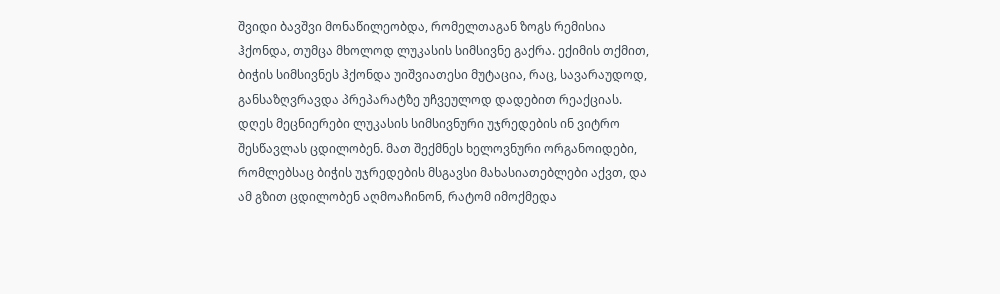შვიდი ბავშვი მონაწილეობდა, რომელთაგან ზოგს რემისია ჰქონდა, თუმცა მხოლოდ ლუკასის სიმსივნე გაქრა. ექიმის თქმით, ბიჭის სიმსივნეს ჰქონდა უიშვიათესი მუტაცია, რაც, სავარაუდოდ, განსაზღვრავდა პრეპარატზე უჩვეულოდ დადებით რეაქციას.
დღეს მეცნიერები ლუკასის სიმსივნური უჯრედების ინ ვიტრო შესწავლას ცდილობენ. მათ შექმნეს ხელოვნური ორგანოიდები, რომლებსაც ბიჭის უჯრედების მსგავსი მახასიათებლები აქვთ, და ამ გზით ცდილობენ აღმოაჩინონ, რატომ იმოქმედა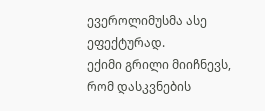ევეროლიმუსმა ასე ეფექტურად.
ექიმი გრილი მიიჩნევს, რომ დასკვნების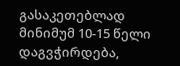გასაკეთებლად მინიმუმ 10-15 წელი დაგვჭირდება,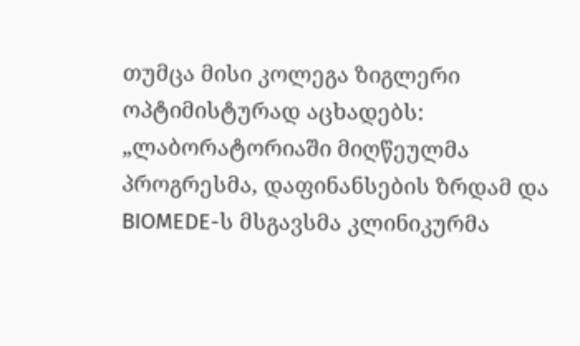თუმცა მისი კოლეგა ზიგლერი ოპტიმისტურად აცხადებს: „ლაბორატორიაში მიღწეულმა პროგრესმა, დაფინანსების ზრდამ და BIOMEDE-ს მსგავსმა კლინიკურმა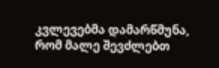კვლევებმა დამარწმუნა, რომ მალე შევძლებთ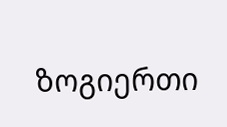ზოგიერთი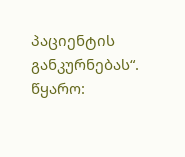პაციენტის განკურნებას“.
წყარო: